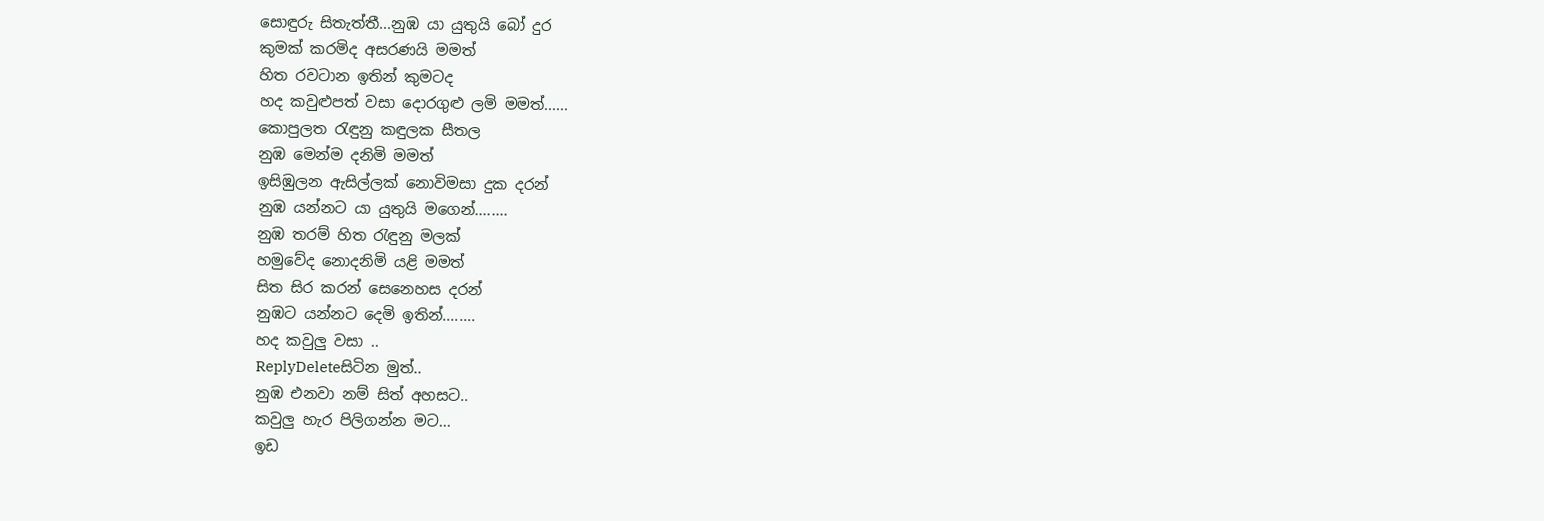සොඳුරු සිතැත්තී...නුඹ යා යුතුයි බෝ දුර
කුමක් කරමිද අසරණයි මමත්
හිත රවටාන ඉතින් කුමටද
හද කවුළුපත් වසා දොරගුළු ලමි මමත්......
කොපුලත රැඳුනු කඳුලක සීතල
නුඹ මෙන්ම දනිමි මමත්
ඉසිඹුලන ඇසිල්ලක් නොවිමසා දුක දරන්
නුඹ යන්නට යා යුතුයි මගෙන්........
නුඹ තරම් හිත රැඳුනු මලක්
හමුවේද නොදනිමි යළි මමත්
සිත සිර කරන් සෙනෙහස දරන්
නුඹට යන්නට දෙමි ඉතින්........
හද කවුලු වසා ..
ReplyDeleteසිටින මුත්..
නුඹ එනවා නම් සිත් අහසට..
කවුලු හැර පිලිගන්න මට...
ඉඩ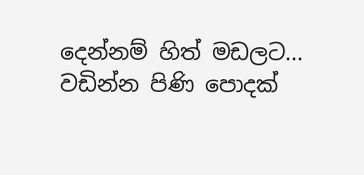දෙන්නම් හිත් මඩලට...
වඩින්න පිණි පොදක්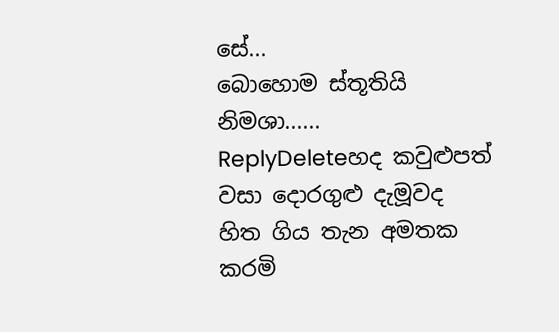සේ...
බොහොම ස්තූතියි නිමශා......
ReplyDeleteහද කවුළුපත් වසා දොරගුළු දැමූවද
හිත ගිය තැන අමතක කරමි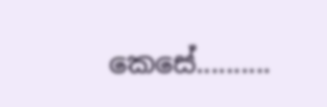කෙසේ..........